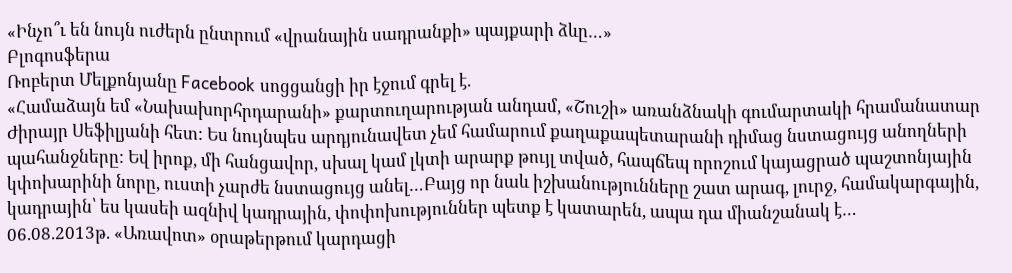«Ինչո՞ւ են նույն ուժերն ընտրում «վրանային սադրանքի» պայքարի ձևը…»
Բլոգոսֆերա
Ռոբերտ Մելքոնյանը Facebook սոցցանցի իր էջում գրել է.
«Համաձայն եմ «Նախախորհրդարանի» քարտուղարության անդամ, «Շուշի» առանձնակի գումարտակի հրամանատար Ժիրայր Սեֆիլյանի հետ: Ես նույնպես արդյունավետ չեմ համարում քաղաքապետարանի դիմաց նստացույց անողների պահանջները: Եվ իրոք, մի հանցավոր, սխալ կամ լկտի արարք թույլ տված, հապճեպ որոշում կայացրած պաշտոնյային կփոխարինի նորը, ուստի չարժե նստացույց անել…Բայց որ նաև իշխանությունները շատ արագ, լուրջ, համակարգային, կադրային՝ ես կասեի ազնիվ կադրային, փոփոխություններ պետք է կատարեն, ապա դա միանշանակ է…
06.08.2013թ. «Առավոտ» օրաթերթում կարդացի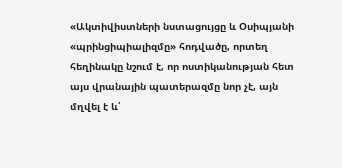«Ակտիվիստների նստացույցը և Օսիպյանի «պրինցիպիալիզմը» հոդվածը, որտեղ հեղինակը նշում է, որ ոստիկանության հետ այս վրանային պատերազմը նոր չէ, այն մղվել է և՛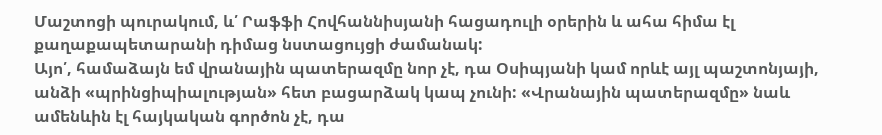Մաշտոցի պուրակում, և՛ Րաֆֆի Հովհաննիսյանի հացադուլի օրերին և ահա հիմա էլ քաղաքապետարանի դիմաց նստացույցի ժամանակ:
Այո՛, համաձայն եմ վրանային պատերազմը նոր չէ, դա Օսիպյանի կամ որևէ այլ պաշտոնյայի, անձի «պրինցիպիալության» հետ բացարձակ կապ չունի: «Վրանային պատերազմը» նաև ամենևին էլ հայկական գործոն չէ, դա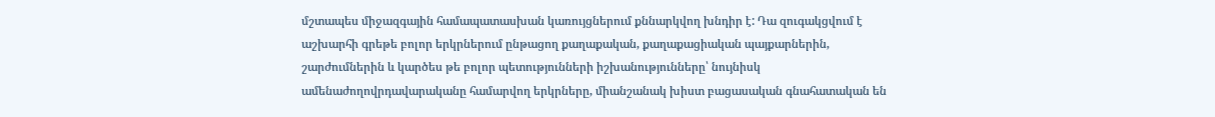մշտապես միջազգային համապատասխան կառույցներում քննարկվող խնդիր է: Դա զուգակցվում է աշխարհի գրեթե բոլոր երկրներում ընթացող քաղաքական, քաղաքացիական պայքարներին, շարժումներին և կարծես թե բոլոր պետությունների իշխանությունները՝ նույնիսկ ամենաժողովրդավարականը համարվող երկրները, միանշանակ խիստ բացասական գնահատական են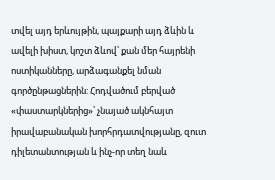տվել այդ երևույթին, պայքարի այդ ձևին և ավելի խիստ, կոշտ ձևով՝ քան մեր հայրենի ոստիկանները, արձագանքել նման գործընթացներին: Հոդվածում բերված «փաստարկներից»՝ չնայած ակնհայտ իրավաբանական խորհրդատվությանը, զուտ դիլետանտության և ինչ-որ տեղ նաև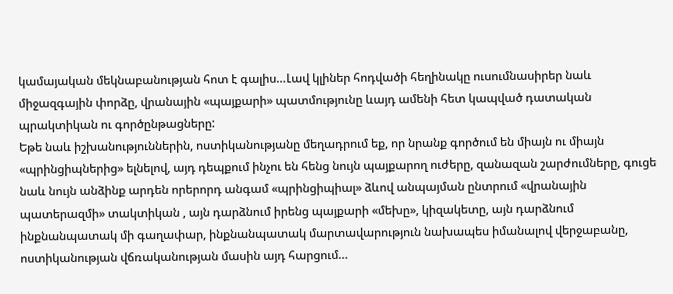կամայական մեկնաբանության հոտ է գալիս…Լավ կլիներ հոդվածի հեղինակը ուսումնասիրեր նաև միջազգային փորձը, վրանային «պայքարի» պատմությունը ևայդ ամենի հետ կապված դատական պրակտիկան ու գործընթացները:
Եթե նաև իշխանություններին, ոստիկանությանը մեղադրում եք, որ նրանք գործում են միայն ու միայն «պրինցիպներից» ելնելով, այդ դեպքում ինչու են հենց նույն պայքարող ուժերը, զանազան շարժումները, գուցե նաև նույն անձինք արդեն որերորդ անգամ «պրինցիպիալ» ձևով անպայման ընտրում «վրանային պատերազմի» տակտիկան , այն դարձնում իրենց պայքարի «մեխը», կիզակետը, այն դարձնում ինքնանպատակ մի գաղափար, ինքնանպատակ մարտավարություն նախապես իմանալով վերջաբանը, ոստիկանության վճռականության մասին այդ հարցում…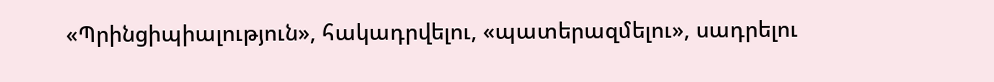«Պրինցիպիալություն», հակադրվելու, «պատերազմելու», սադրելու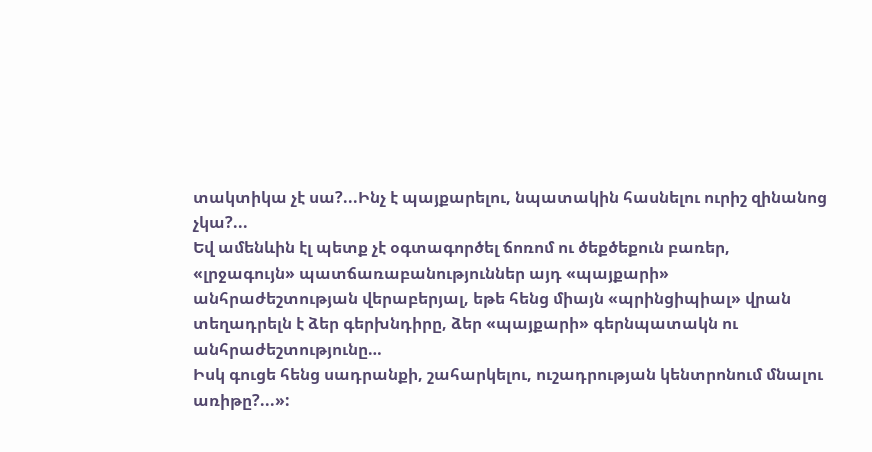տակտիկա չէ սա?...Ինչ է պայքարելու, նպատակին հասնելու ուրիշ զինանոց չկա?...
Եվ ամենևին էլ պետք չէ օգտագործել ճոռոմ ու ծեքծեքուն բառեր, «լրջագույն» պատճառաբանություններ այդ «պայքարի» անհրաժեշտության վերաբերյալ, եթե հենց միայն «պրինցիպիալ» վրան տեղադրելն է ձեր գերխնդիրը, ձեր «պայքարի» գերնպատակն ու անհրաժեշտությունը…
Իսկ գուցե հենց սադրանքի, շահարկելու, ուշադրության կենտրոնում մնալու առիթը?...»: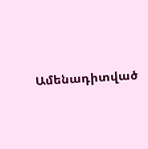Ամենադիտված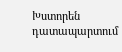Խստորեն դատապարտում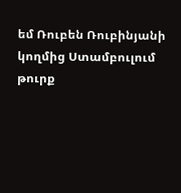եմ Ռուբեն Ռուբինյանի կողմից Ստամբուլում թուրք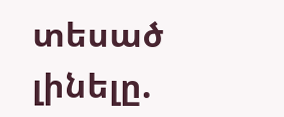տեսած լինելը.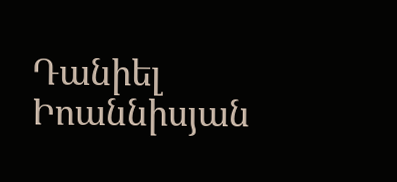Դանիել Իոաննիսյան